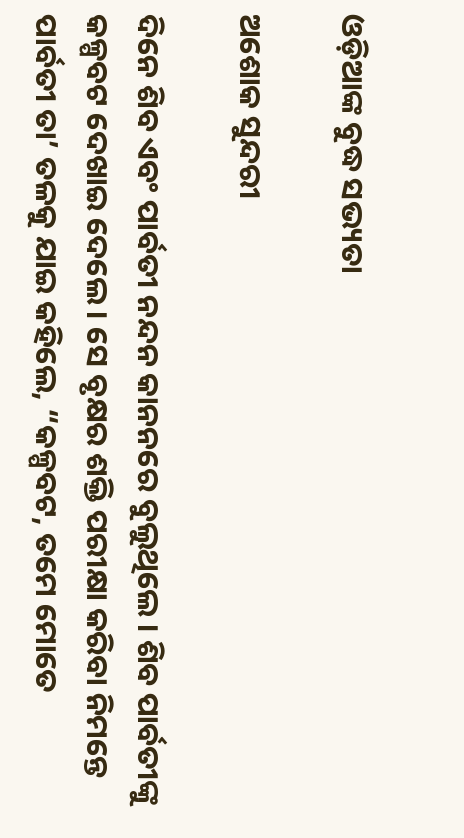ଓଡ଼ିଆଙ୍କ ବୁଦ୍ଧ ସଭ୍ୟତା

ଅଶୋକ ସୁନ୍ଦରୀ

ଦିନେ ଶିବ ଏବଂ ପାର୍ବତୀ ନନ୍ଦନ କାନନରେ ବୁଲୁଥିଲେ । ଶିବ ପାର୍ବତୀଙ୍କୁ କଳ୍ପବଟ ଦେଖାଇ ଦେଲେ । ସେ ବୃକ୍ଷର ଶକ୍ତି ପରୀକ୍ଷା କରିବା ନିମନ୍ତେ ପାର୍ବତୀ ତା’ ତଳକୁ ଯାଇ କହିଲେ, “କଳ୍ପବଟ, ତମେ ମୋତେ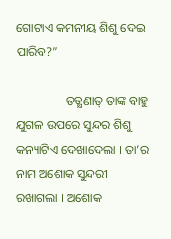ଗୋଟାଏ କମନୀୟ ଶିଶୁ ଦେଇ ପାରିବ?”

                ତତ୍କ୍ଷଣାତ୍ ତାଙ୍କ ବାହୁ ଯୁଗଳ ଉପରେ ସୁନ୍ଦର ଶିଶୁ କନ୍ୟାଟିଏ ଦେଖାଦେଲା । ତା’ର ନାମ ଅଶୋକ ସୁନ୍ଦରୀ ରଖାଗଲା । ଅଶୋକ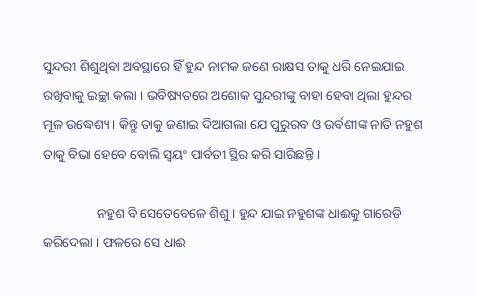ସୁନ୍ଦରୀ ଶିଶୁଥିବା ଅବସ୍ଥାରେ ହିଁ ହୁନ୍ଦ ନାମକ ଜଣେ ରାକ୍ଷସ ତାକୁ ଧରି ନେଇଯାଇ ରଖିବାକୁ ଇଚ୍ଛା କଲା । ଭବିଷ୍ୟତରେ ଅଶୋକ ସୁନ୍ଦରୀଙ୍କୁ ବାହା ହେବା ଥିଲା ହୁନ୍ଦର ମୂଳ ଉଦ୍ଧେଶ୍ୟ । କିନ୍ତୁ ତାକୁ ଜଣାଇ ଦିଆଗଲା ଯେ ପୁରୁରବ ଓ ଉର୍ବଶୀଙ୍କ ନାତି ନହୁଶ ତାକୁ ବିଭା ହେବେ ବୋଲି ସ୍ୱୟଂ ପାର୍ବତୀ ସ୍ଥିର କରି ସାରିଛନ୍ତି ।

                ନହୁଶ ବି ସେତେବେଳେ ଶିଶୁ । ହୁନ୍ଦ ଯାଇ ନହୁଶଙ୍କ ଧାଈକୁ ଗାରେଡି କରିଦେଲା । ଫଳରେ ସେ ଧାଈ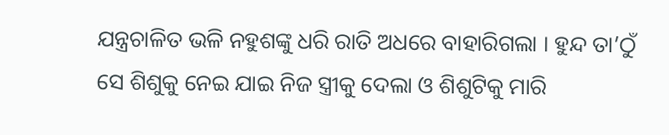ଯନ୍ତ୍ରଚାଳିତ ଭଳି ନହୁଶଙ୍କୁ ଧରି ରାତି ଅଧରେ ବାହାରିଗଲା । ହୁନ୍ଦ ତା’ଠୁଁ ସେ ଶିଶୁକୁ ନେଇ ଯାଇ ନିଜ ସ୍ତ୍ରୀକୁ ଦେଲା ଓ ଶିଶୁଟିକୁ ମାରି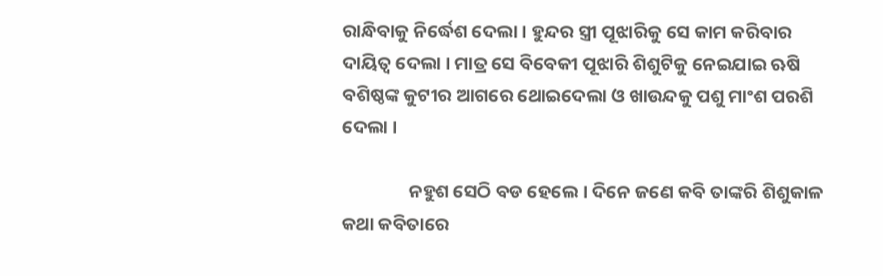ରାନ୍ଧିବାକୁ ନିର୍ଦ୍ଧେଶ ଦେଲା । ହୁନ୍ଦର ସ୍ତ୍ରୀ ପୂଝାରିକୁ ସେ କାମ କରିବାର ଦାୟିତ୍ୱ ଦେଲା । ମାତ୍ର ସେ ବିବେକୀ ପୂଝାରି ଶିଶୁଟିକୁ ନେଇଯାଇ ଋଷି ବଶିଷ୍ଠଙ୍କ କୁଟୀର ଆଗରେ ଥୋଇଦେଲା ଓ ଖାଉନ୍ଦକୁ ପଶୁ ମାଂଶ ପରଶି ଦେଲା ।

                ନହୁଶ ସେଠି ବଡ ହେଲେ । ଦିନେ ଜଣେ କବି ତାଙ୍କରି ଶିଶୁକାଳ କଥା କବିତାରେ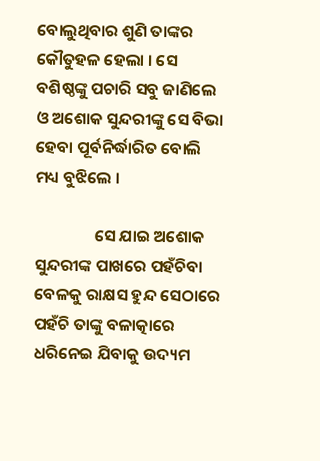ବୋଲୁଥିବାର ଶୁଣି ତାଙ୍କର କୌତୁହଳ ହେଲା । ସେ ବଶିଷ୍ଠଙ୍କୁ ପଚାରି ସବୁ ଜାଣିଲେ ଓ ଅଶୋକ ସୁନ୍ଦରୀଙ୍କୁ ସେ ବିଭା ହେବା ପୂର୍ବନିର୍ଦ୍ଧାରିତ ବୋଲି ମଧ୍ୟ ବୁଝିଲେ ।

                ସେ ଯାଇ ଅଶୋକ ସୁନ୍ଦରୀଙ୍କ ପାଖରେ ପହଁଚିବା ବେଳକୁ ରାକ୍ଷସ ହୁନ୍ଦ ସେଠାରେ ପହଁଚି ତାଙ୍କୁ ବଳାତ୍କାରେ ଧରିନେଇ ଯିବାକୁ ଉଦ୍ୟମ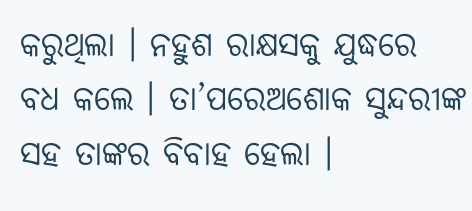କରୁଥିଲା । ନହୁଶ ରାକ୍ଷସକୁ ଯୁଦ୍ଧରେ ବଧ କଲେ । ତା’ପରେଅଶୋକ ସୁନ୍ଦରୀଙ୍କ ସହ ତାଙ୍କର ବିବାହ ହେଲା ।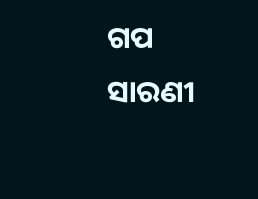ଗପ ସାରଣୀ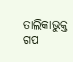ତାଲିକାଭୁକ୍ତ ଗପ